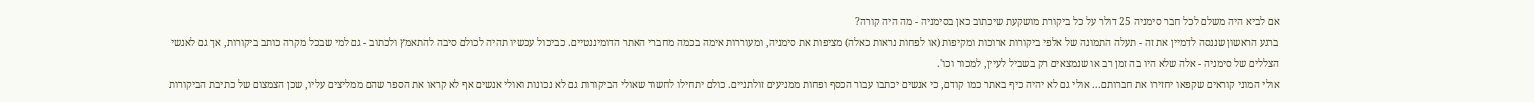אם לביא היה משלם לכל חבר סימניה 25 דולר על כל ביקורת מושקעת שיכתוב כאן בסימניה - מה היה קורה?
ברגע הראשון שננסה לדמיין את זה - תעלה התמונה של אלפי ביקורות ארוכות ומקיפות (או לפחות נראות כאלה) מציפות את סימניה, ומעוררות אימה בכמה מחברי האתר הדומיננטיים. כביכול עכשיו תהיה לכולם סיבה להתאמץ ולכתוב - גם למי שבכל מקרה כותב ביקורות, אך גם לאנשי הצללים של סימניה - אלה שלא היו בה זמן רב או שנמצאים רק בשביל לעיין, למכור וכו'.
אולי המוני קוראים שקפאו יחזירו את חברותם... אולי גם לא יהיה כיף באתר כמו קודם, כי אנשים יכתבו עבור הכסף ופחות ממניעים זולתניים. כולם יתחילו לחשוד שאולי הביקורות גם לא נכונות ואולי אנשים אף לא קראו את הספר שהם ממליצים עליו, שכן הצמצום של כתיבת הביקורות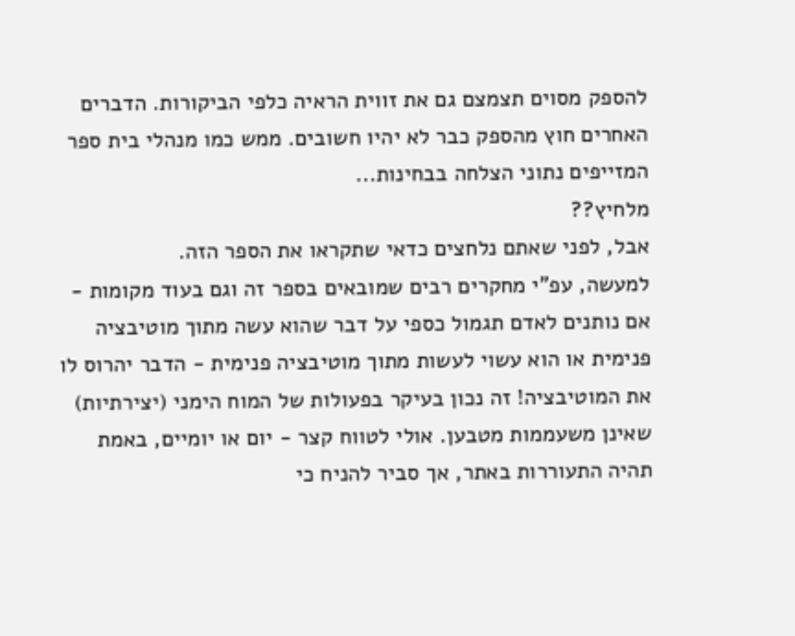להספק מסוים תצמצם גם את זווית הראיה כלפי הביקורות. הדברים האחרים חוץ מהספק כבר לא יהיו חשובים. ממש כמו מנהלי בית ספר המזייפים נתוני הצלחה בבחינות...
מלחיץ??
אבל, לפני שאתם נלחצים כדאי שתקראו את הספר הזה.
למעשה, עפ"י מחקרים רבים שמובאים בספר זה וגם בעוד מקומות - אם נותנים לאדם תגמול כספי על דבר שהוא עשה מתוך מוטיבציה פנימית או הוא עשוי לעשות מתוך מוטיבציה פנימית - הדבר יהרוס לו את המוטיבציה! זה נכון בעיקר בפעולות של המוח הימני (יצירתיות) שאינן משעממות מטבען. אולי לטווח קצר - יום או יומיים, באמת תהיה התעוררות באתר, אך סביר להניח כי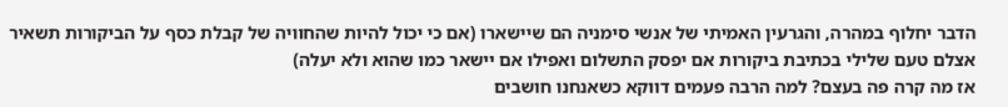הדבר יחלוף במהרה, והגרעין האמיתי של אנשי סימניה הם שיישארו (אם כי יכול להיות שהחוויה של קבלת כסף על הביקורות תשאיר אצלם טעם שלילי בכתיבת ביקורות אם יפסק התשלום ואפילו אם יישאר כמו שהוא ולא יעלה)
אז מה קרה פה בעצם? למה הרבה פעמים דווקא כשאנחנו חושבים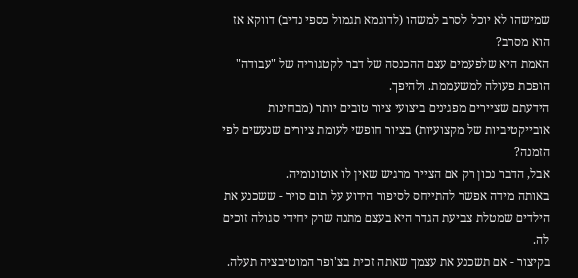שמישהו לא יוכל לסרב למשהו (לדוגמא תגמול כספי נדיב) דווקא אז הוא מסרב?
האמת היא שלפעמים עצם ההכנסה של דבר לקטגוריה של "עבודה" הופכת פעולה למשעממת. ולהיפך.
הידעתם שציירים מפגינים ביצועי ציור טובים יותר (מבחינות אובייקטיביות של מקצועיות) בציור חופשי לעומת ציורים שנעשים לפי הזמנה?
אבל, הדבר נכון רק אם הצייר מרגיש שאין לו אוטונומיה.
באותה מידה אפשר להתייחס לסיפור הידוע על תום סויר - ששכנע את הילדים שמטלת צביעת הגדר היא בעצם מתנה שרק יחידי סגולה זוכים לה.
בקיצור - אם תשכנע את עצמך שאתה זכית בצ'ופר המוטיבציה תעלה.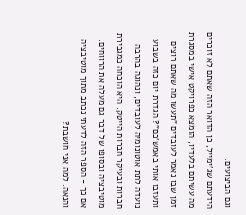וגם הביצועים.
הידעתם שג'ימייל, כן הדואר הזה שאתם לא זוכרים מה עשיתם בלעדיו, הומצא כפרויקט אישי במסגרת זמן שבו נאמר לעובדים "תעשו מה שאתם רוצים ותעזבו אותי באמש'כם"? הגדרת יום כזה בשבוע נועדה לתת אוטונומיה לעובדים, ונהוגה בהרבה חברות ובעיקר חברות הייטק. היא הוכחה כמגבירת מוטיבציה ובסופו של דבר גם מעלה את הרווחים.
אם כך - הספר הזה לדעתי נכתב מתוך מוטיבציה והנאה. למה אני חושבת?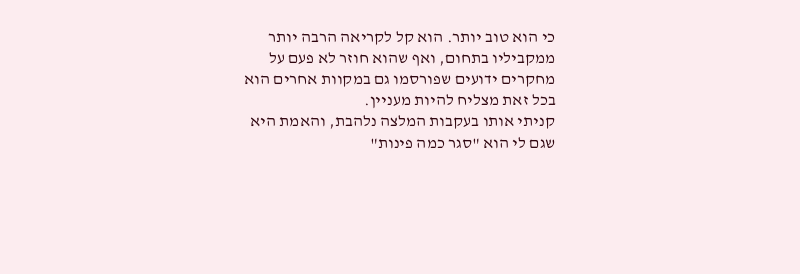כי הוא טוב יותר. הוא קל לקריאה הרבה יותר ממקביליו בתחום, ואף שהוא חוזר לא פעם על מחקרים ידועים שפורסמו גם במקוות אחרים הוא בכל זאת מצליח להיות מעניין.
קניתי אותו בעקבות המלצה נלהבת, והאמת היא שגם לי הוא "סגר כמה פינות"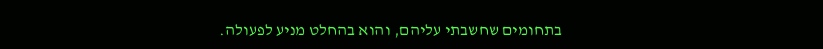בתחומים שחשבתי עליהם, והוא בהחלט מניע לפעולה.